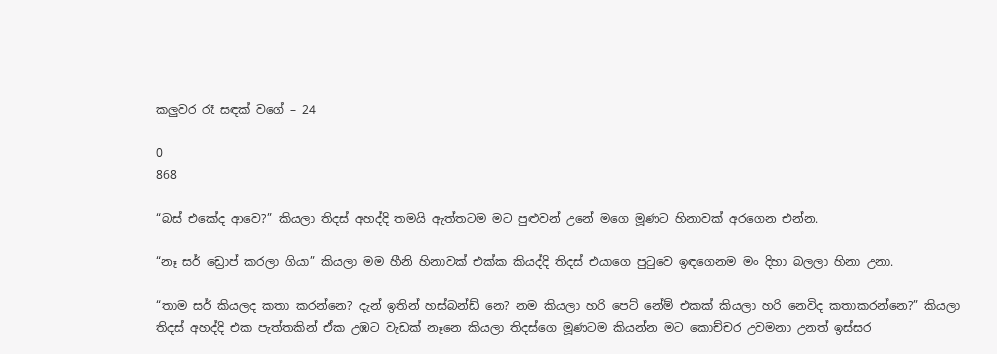කලුවර රෑ සඳක් වගේ – 24

0
868

“බස් එකේද ආවෙ?” කියලා තිදස් අහද්දි තමයි ඇත්තටම මට පුළුවන් උනේ මගෙ මූණට හිනාවක් අරගෙන එන්න.

“නෑ සර් ඩ්‍රොප් කරලා ගියා” කියලා මම හීනි හිනාවක් එක්ක කියද්දි තිදස් එයාගෙ පුටුවෙ ඉඳගෙනම මං දිහා බලලා හිනා උනා.

“තාම සර් කියලද කතා කරන්නෙ? දැන් ඉතින් හස්බන්ඩ් නෙ? නම කියලා හරි පෙට් නේම් එකක් කියලා හරි නෙවිද කතාකරන්නෙ?” කියලා තිදස් අහද්දි එක පැත්තකින් ඒක උඹට වැඩක් නෑනෙ කියලා තිදස්ගෙ මූණටම කියන්න මට කොච්චර උවමනා උනත් ඉස්සර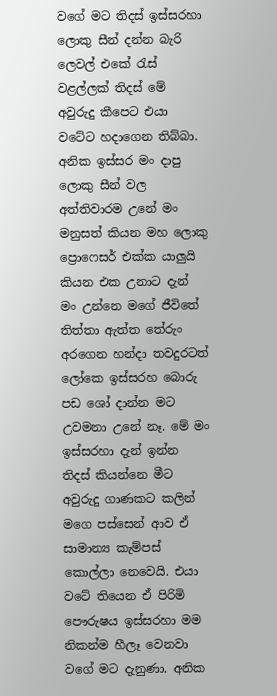වගේ මට තිදස් ඉස්සරහා ලොකු සීන් දන්න බැරි ලෙවල් එකේ රැස් වළල්ලක් තිදස් මේ අවුරුදු කීපෙට එයා වටේට හදාගෙන තිබ්බා. අනික ඉස්සර මං දාපු ලොකු සීන් වල අත්තිවාරම උනේ මං මනුසත් කියන මහ ලොකු ප්‍රොෆෙසර් එක්ක යාලුයි කියන එක උනාට දැන් මං උන්නෙ මගේ ජීවිතේ තිත්තා ඇත්ත තේරුං අරගෙන හන්දා තවදුරටත් ලෝකෙ ඉස්සරහ බොරු පඩ ශෝ දාන්න මට උවමනා උනේ නෑ. මේ මං ඉස්සරහා දැන් ඉන්න තිදස් කියන්නෙ මීට අවුරුදු ගාණකට කලින් මගෙ පස්සෙන් ආව ඒ සාමාන්‍ය කැම්පස් කොල්ලා නෙවෙයි. එයා වටේ තියෙන ඒ පිරිමි පෞරුෂය ඉස්සරහා මම නිකන්ම හීලෑ වෙනවා වගේ මට දැනුණා. අනික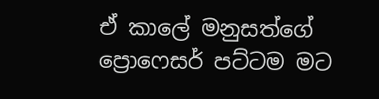ඒ කාලේ මනුසත්ගේ ප්‍රොෆෙසර් පට්ටම මට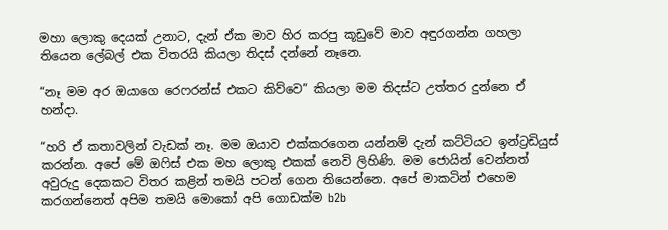මහා ලොකු දෙයක් උනාට, දැන් ඒක මාව හිර කරපු කූඩුවේ මාව අඳුරගන්න ගහලා තියෙන ලේබල් එක විතරයි කියලා තිදස් දන්නේ නෑනෙ.

“නෑ මම අර ඔයාගෙ රෙෆරන්ස් එකට කිව්වෙ” කියලා මම තිදස්ට උත්තර දුන්නෙ ඒ හන්දා.

“හරි ඒ කතාවලින් වැඩක් නෑ. මම ඔයාව එක්කරගෙන යන්නම් දැන් කට්ටියට ඉන්ට්‍රඩියුස් කරන්න. අපේ මේ ඔෆිස් එක මහ ලොකු එකක් නෙවි ලිහිණි. මම ජොයින් වෙන්නත් අවුරුදු දෙකකට විතර කළින් තමයි පටන් ගෙන තියෙන්නෙ. අපේ මාකටින් එහෙම කරගන්නෙත් අපිම තමයි මොකෝ අපි ගොඩක්ම b2b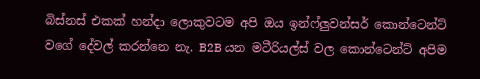බිස්නස් එකක් හන්දා ලොකුවටම අපි ඔය ඉන්ෆ්ලුවන්සර් කොන්ටෙන්ට් වගේ දේවල් කරන්නෙ නැ. B2B යන මටීරියල්ස් වල කොන්ටෙන්ට් අපිම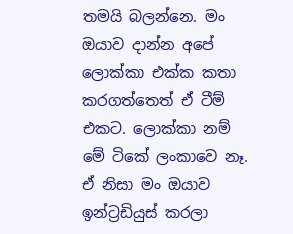තමයි බලන්නෙ. මං ඔයාව දාන්න අපේ ලොක්කා එක්ක කතා කරගත්තෙත් ඒ ටීම් එකට. ලොක්කා නම් මේ ටිකේ ලංකාවෙ නෑ. ඒ නිසා මං ඔයාව ඉන්ට්‍රඩියුස් කරලා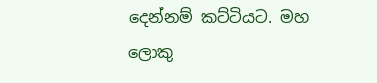දෙන්නම් කට්ටියට. මහ ලොකු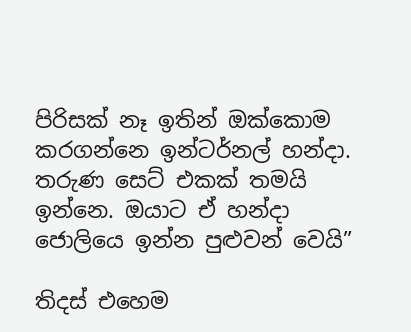පිරිසක් නෑ ඉතින් ඔක්කොම කරගන්නෙ ඉන්ටර්නල් හන්දා. තරුණ සෙට් එකක් තමයි ඉන්නෙ. ඔයාට ඒ හන්දා ජොලියෙ ඉන්න පුළුවන් වෙයි”

තිදස් එහෙම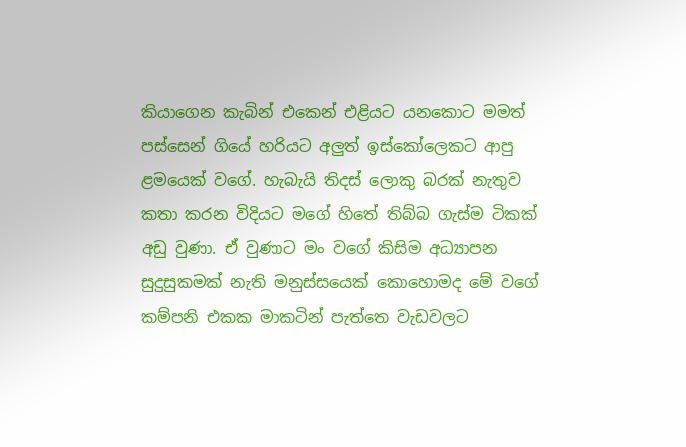කියාගෙන කැබින් එකෙන් එළියට යනකොට මමත් පස්සෙන් ගියේ හරියට අලුත් ඉස්කෝලෙකට ආපු ළමයෙක් වගේ. හැබැයි තිදස් ලොකු බරක් නැතුව කතා කරන විදියට මගේ හිතේ තිබ්බ ගැස්ම ටිකක් අඩු වුණා. ඒ වුණාට මං වගේ කිසිම අධ්‍යාපන සුදුසුකමක් නැති මනුස්සයෙක් කොහොමද මේ වගේ කම්පනි එකක මාකටින් පැත්තෙ වැඩවලට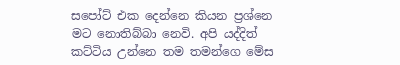සපෝට් එක දෙන්නෙ කියන ප්‍රශ්නෙ මට නොතිබ්බා නෙවි. අපි යද්දිත් කට්ටිය උන්නෙ තම තමන්ගෙ මේස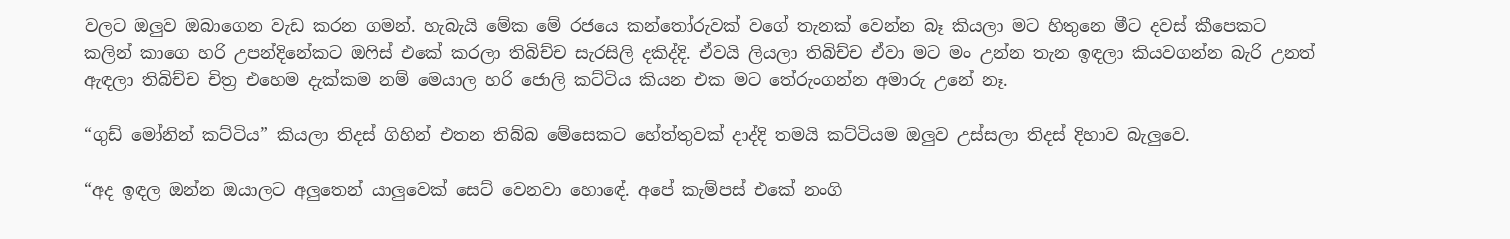වලට ඔලුව ඔබාගෙන වැඩ කරන ගමන්. හැබැයි මේක මේ රජයෙ කන්තෝරුවක් වගේ තැනක් වෙන්න බෑ කියලා මට හිතුනෙ මීට දවස් කීපෙකට කලින් කාගෙ හරි උපන්දිනේකට ඔෆිස් එකේ කරලා තිබිච්ච සැරසිලි දකිද්දි. ඒවයි ලියලා තිබිච්ච ඒවා මට මං උන්න තැන ඉඳලා කියවගන්න බැරි උනත් ඇඳලා තිබිච්ච චිත්‍ර එහෙම දැක්කම නම් මෙයාල හරි ජොලි කට්ටිය කියන එක මට තේරුංගන්න අමාරු උනේ නෑ.

“ගුඩ් මෝනින් කට්ටිය” කියලා තිදස් ගිහින් එතන තිබ්බ මේසෙකට හේත්තුවක් දාද්දි තමයි කට්ටියම ඔලුව උස්සලා තිදස් දිහාව බැලුවෙ.

“අද ඉඳල ඔන්න ඔයාලට අලුතෙන් යාලුවෙක් සෙට් වෙනවා හොඳේ. අපේ කැම්පස් එකේ නංගි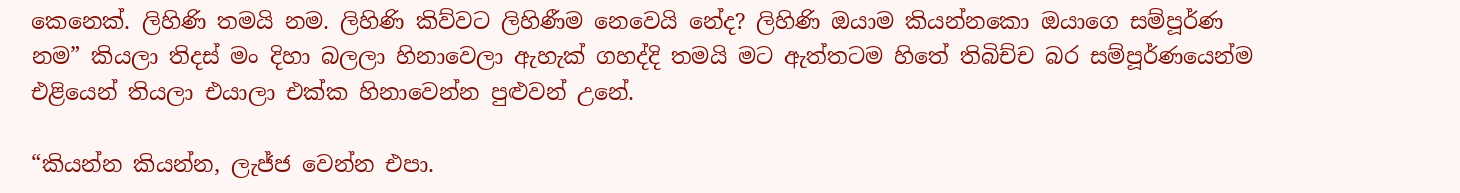කෙනෙක්. ලිහිණි තමයි නම. ලිහිණි කිව්වට ලිහිණීම නෙවෙයි නේද? ලිහිණි ඔයාම කියන්නකො ඔයාගෙ සම්පූර්ණ නම” කියලා තිදස් මං දිහා බලලා හිනාවෙලා ඇහැක් ගහද්දි තමයි මට ඇත්තටම හිතේ තිබිච්ච බර සම්පූර්ණයෙන්ම එළියෙන් තියලා එයාලා එක්ක හිනාවෙන්න පුළුවන් උනේ.

“කියන්න කියන්න, ලැජ්ජ වෙන්න එපා.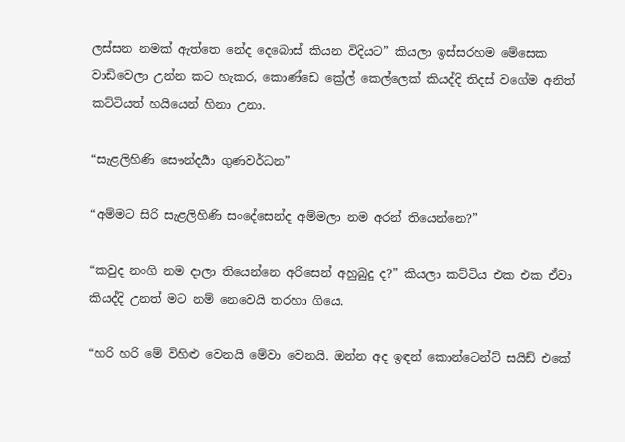ලස්සන නමක් ඇත්තෙ නේද දෙබොස් කියන විදියට” කියලා ඉස්සරහම මේසෙක වාඩිවෙලා උන්න කට හැකර, කොණ්ඩෙ ක්‍රේල් කෙල්ලෙක් කියද්දි තිදස් වගේම අනිත් කට්ටියත් හයියෙන් හිනා උනා.

“සැළලිහිණි සෞන්දර්‍යා ගුණවර්ධන”

“අම්මට සිරි සැළලිහිණි සංදේසෙන්ද අම්මලා නම අරන් තියෙන්නෙ?”

“කවුද නංගි නම දාලා තියෙන්නෙ අරිසෙන් අහුබුදු ද?” කියලා කට්ටිය එක එක ඒවා කියද්දි උනත් මට නම් නෙවෙයි තරහා ගියෙ.

“හරි හරි මේ විහිළු වෙනයි මේවා වෙනයි. ඔන්න අද ඉඳන් කොන්ටෙන්ට් සයිඩ් එකේ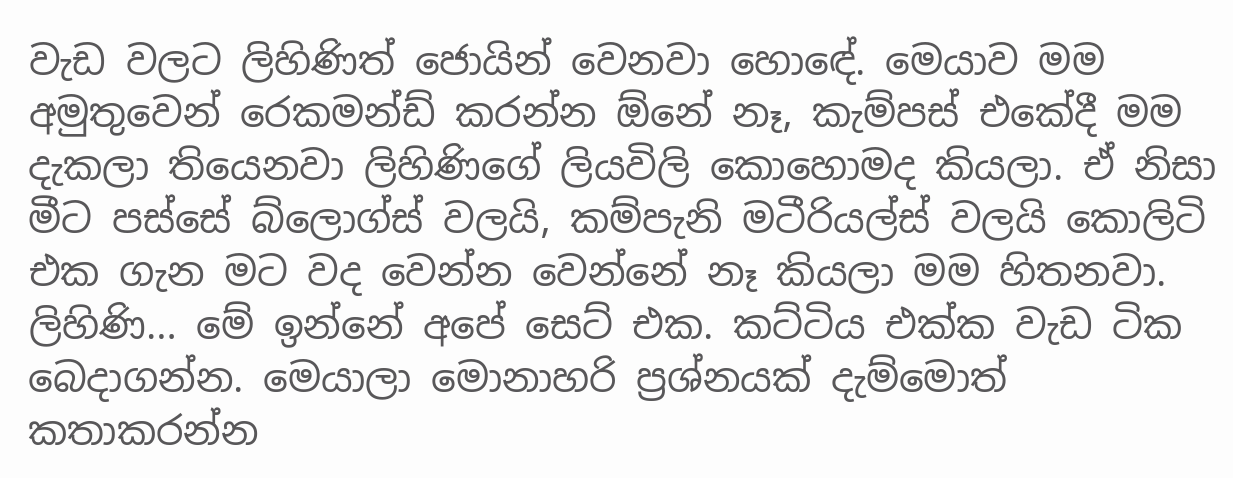වැඩ වලට ලිහිණිත් ජොයින් වෙනවා හොඳේ. මෙයාව මම අමුතුවෙන් රෙකමන්ඩ් කරන්න ඕනේ නෑ, කැම්පස් එකේදී මම දැකලා තියෙනවා ලිහිණිගේ ලියවිලි කොහොමද කියලා. ඒ නිසා මීට පස්සේ බ්ලොග්ස් වලයි, කම්පැනි මටීරියල්ස් වලයි කොලිටි එක ගැන මට වද වෙන්න වෙන්නේ නෑ කියලා මම හිතනවා. ලිහිණි… මේ ඉන්නේ අපේ සෙට් එක. කට්ටිය එක්ක වැඩ ටික බෙදාගන්න. මෙයාලා මොනාහරි ප්‍රශ්නයක් දැම්මොත් කතාකරන්න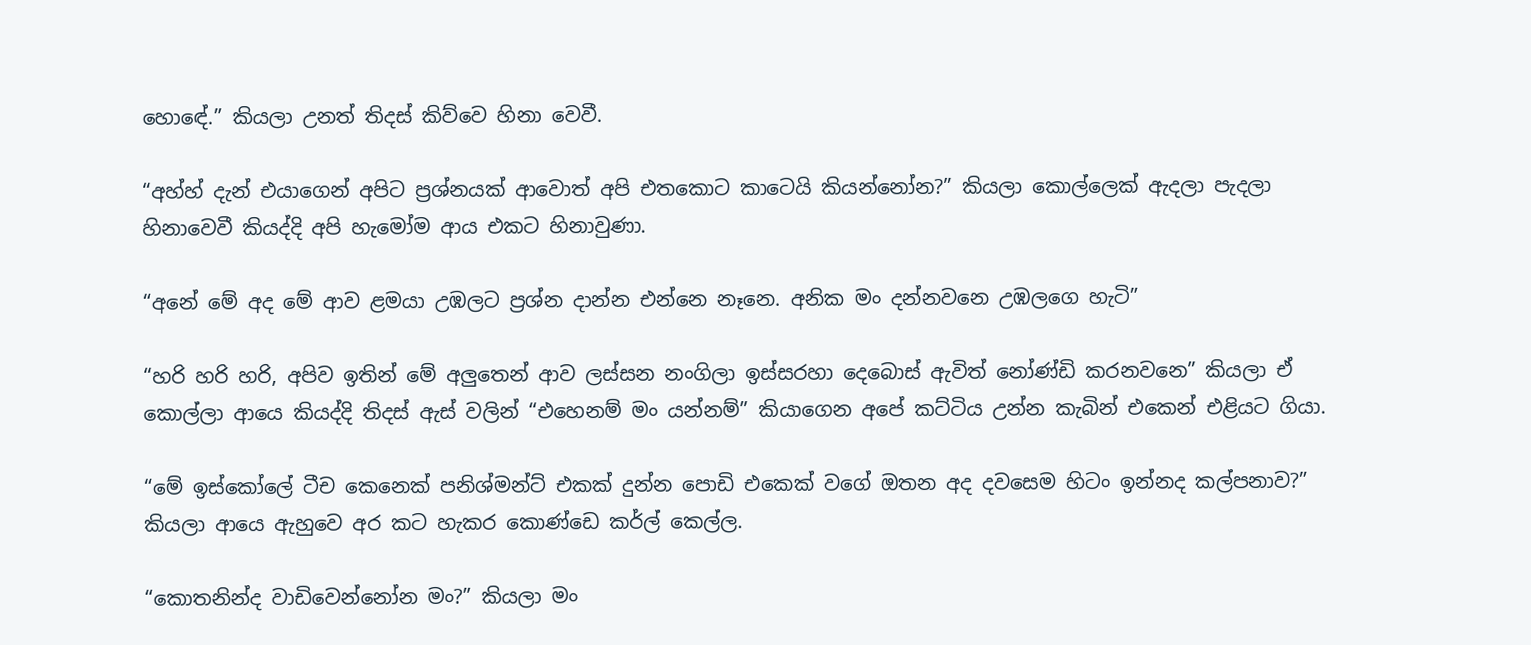හොඳේ.” කියලා උනත් තිදස් කිව්වෙ හිනා වෙවී.

“අහ්හ් දැන් එයාගෙන් අපිට ප්‍රශ්නයක් ආවොත් අපි එතකොට කාටෙයි කියන්නෝන?” කියලා කොල්ලෙක් ඇදලා පැදලා හිනාවෙවී කියද්දි අපි හැමෝම ආය එකට හිනාවුණා.

“අනේ මේ අද මේ ආව ළමයා උඹලට ප්‍රශ්න දාන්න එන්නෙ නෑනෙ. අනික මං දන්නවනෙ උඹලගෙ හැටි”

“හරි හරි හරි, අපිව ඉතින් මේ අලුතෙන් ආව ලස්සන නංගිලා ඉස්සරහා දෙබොස් ඇවිත් නෝණ්ඩි කරනවනෙ” කියලා ඒ කොල්ලා ආයෙ කියද්දි තිදස් ඇස් වලින් “එහෙනම් මං යන්නම්” කියාගෙන අපේ කට්ටිය උන්න කැබින් එකෙන් එළියට ගියා.

“මේ ඉස්කෝලේ ටීච කෙනෙක් පනිශ්මන්ට් එකක් දුන්න පොඩි එකෙක් වගේ ඔතන අද දවසෙම හිටං ඉන්නද කල්පනාව?” කියලා ආයෙ ඇහුවෙ අර කට හැකර කොණ්ඩෙ කර්ල් කෙල්ල.

“කොතනින්ද වාඩිවෙන්නෝන මං?” කියලා මං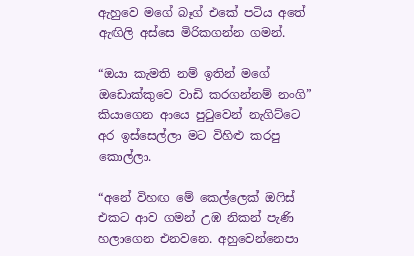ඇහුවෙ මගේ බෑග් එකේ පටිය අතේ ඇඟිලි අස්සෙ මිරිකගන්න ගමන්.

“ඔයා කැමති නම් ඉතින් මගේ ඔඩොක්කුවෙ වාඩි කරගන්නම් නංගි” කියාගෙන ආයෙ පුටුවෙන් නැගිට්ටෙ අර ඉස්සෙල්ලා මට විහිළු කරපු කොල්ලා.

“අනේ විහඟ මේ කෙල්ලෙක් ඔෆිස් එකට ආව ගමන් උඹ නිකන් පැණි හලාගෙන එනවනෙ. අහුවෙන්නෙපා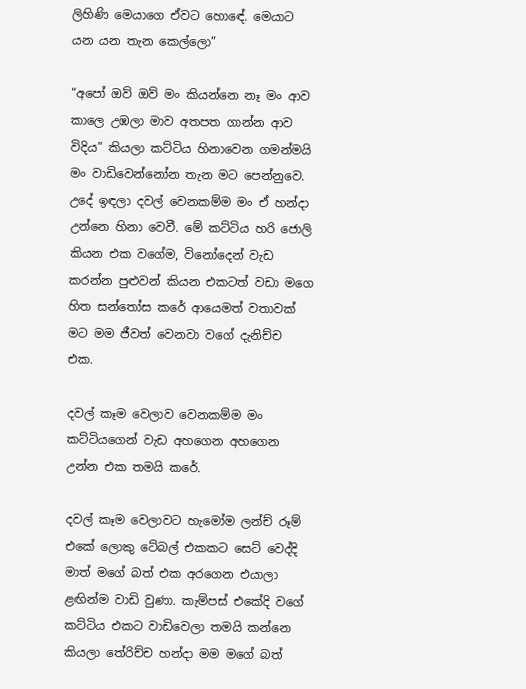ලිහිණි මෙයාගෙ ඒවට හොඳේ. මෙයාට යන යන තැන කෙල්ලො”

“අපෝ ඔව් ඔව් මං කියන්නෙ නෑ මං ආව කාලෙ උඹලා මාව අතපත ගාන්න ආව විදිය” කියලා කට්ටිය හිනාවෙන ගමන්මයි මං වාඩිවෙන්නෝන තැන මට පෙන්නුවෙ. උදේ ඉඳලා දවල් වෙනකම්ම මං ඒ හන්දා උන්නෙ හිනා වෙවී. මේ කට්ටිය හරි ජොලි කියන එක වගේම, විනෝදෙන් වැඩ කරන්න පුළුවන් කියන එකටත් වඩා මගෙ හිත සන්තෝස කරේ ආයෙමත් වතාවක් මට මම ජීවත් වෙනවා වගේ දැනිච්ච එක.

දවල් කෑම වෙලාව වෙනකම්ම මං කට්ටියගෙන් වැඩ අහගෙන අහගෙන උන්න එක තමයි කරේ.

දවල් කෑම වෙලාවට හැමෝම ලන්ච් රූම් එකේ ලොකු ටේබල් එකකට සෙට් වෙද්දි මාත් මගේ බත් එක අරගෙන එයාලා ළඟින්ම වාඩි වුණා. කැම්පස් එකේදි වගේ කට්ටිය එකට වාඩිවෙලා තමයි කන්නෙ කියලා තේරිච්ච හන්දා මම මගේ බත්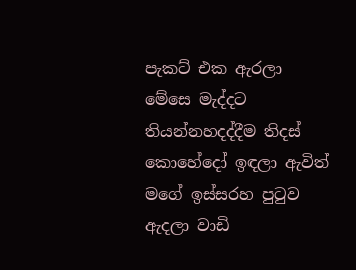පැකට් එක ඇරලා මේසෙ මැද්දට තියන්නහදද්දීම තිදස් කොහේදෝ ඉඳලා ඇවිත් මගේ ඉස්සරහ පුටුව ඇදලා වාඩි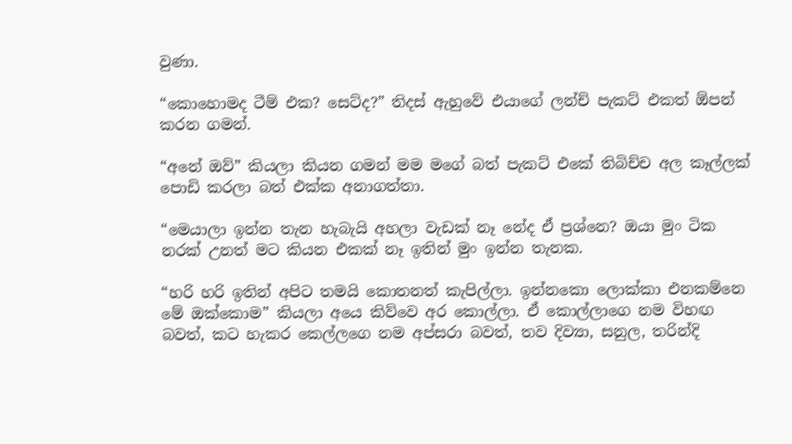වුණා.

“කොහොමද ටීම් එක? සෙට්ද?” තිදස් ඇහුවේ එයාගේ ලන්ච් පැකට් එකත් ඕපන් කරන ගමන්.

“අනේ ඔව්” කියලා කියන ගමන් මම මගේ බත් පැකට් එකේ තිබිච්ච අල කෑල්ලක් පොඩි කරලා බත් එක්ක අනාගත්තා.

“මෙයාලා ඉන්න තැන හැබැයි අහලා වැඩක් නෑ නේද ඒ ප්‍රශ්නෙ? ඔයා මුං ටික නරක් උනත් මට කියන එකක් නෑ ඉතින් මුං ඉන්න තැනක.

“හරි හරි ඉතින් අපිට තමයි කොතනත් කැපිල්ලා. ඉන්නකො ලොක්කා එනකම්නෙ මේ ඔක්කොම” කියලා අයෙ කිව්වෙ අර කොල්ලා. ඒ කොල්ලාගෙ නම විහඟ බවත්, කට හැකර කෙල්ලගෙ නම අප්සරා බවත්, තව දිව්‍යා, සනුල, තරින්දි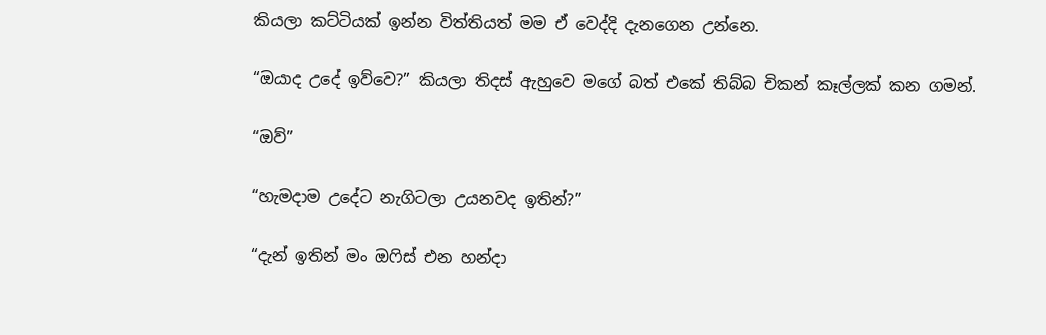කියලා කට්ටියක් ඉන්න විත්තියත් මම ඒ වෙද්දි දැනගෙන උන්නෙ.

“ඔයාද උදේ ඉව්වෙ?” කියලා තිදස් ඇහුවෙ මගේ බත් එකේ තිබ්බ චිකන් කෑල්ලක් කන ගමන්.

“ඔව්”

“හැමදාම උදේට නැගිටලා උයනවද ඉතින්?”

“දැන් ඉතින් මං ඔෆිස් එන හන්දා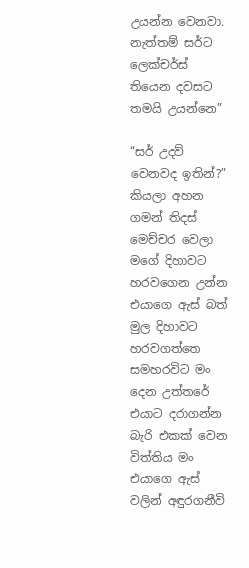උයන්න වෙනවා. නැත්තම් සර්ට ලෙක්චර්ස් තියෙන දවසට තමයි උයන්නෙ”

“සර් උදව් වෙනවද ඉතින්?” කියලා අහන ගමන් තිදස් මෙච්චර වෙලා මගේ දිහාවට හරවගෙන උන්න එයාගෙ ඇස් බත් මුල දිහාවට හරවගත්තෙ සමහරවිට මං දෙන උත්තරේ එයාට දරාගන්න බැරි එකක් වෙන විත්තිය මං එයාගෙ ඇස් වලින් අඳුරගනීවි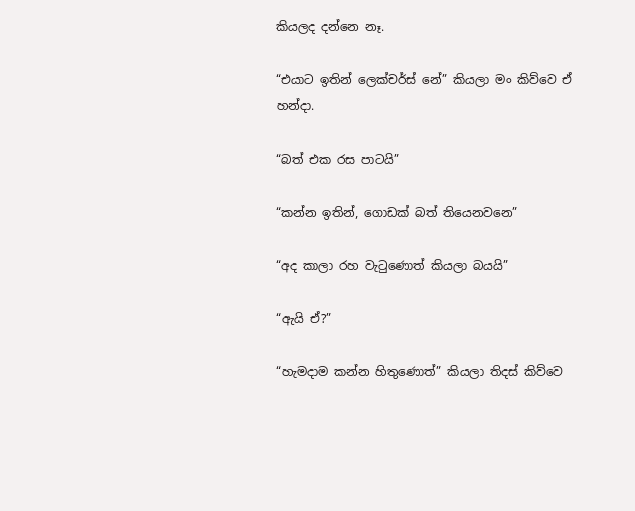කියලද දන්නෙ නෑ.

“එයාට ඉතින් ලෙක්චර්ස් නේ” කියලා මං කිව්වෙ ඒ හන්දා.

“බත් එක රස පාටයි”

“කන්න ඉතින්, ගොඩක් බත් තියෙනවනෙ”

“අද කාලා රහ වැටුණොත් කියලා බයයි”

“ඇයි ඒ?”

“හැමදාම කන්න හිතුණොත්” කියලා තිදස් කිව්වෙ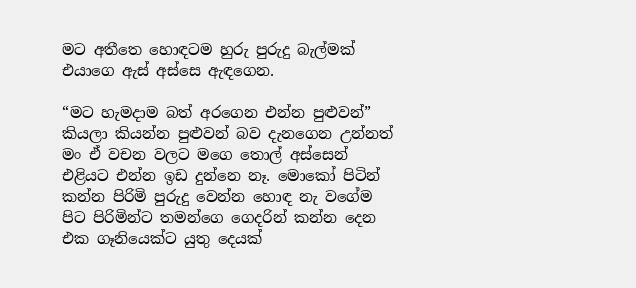මට අතීතෙ හොඳටම හුරු පුරුදු බැල්මක් එයාගෙ ඇස් අස්සෙ ඇඳගෙන.

“මට හැමදාම බත් අරගෙන එන්න පුළුවන්” කියලා කියන්න පුළුවන් බව දැනගෙන උන්නත් මං ඒ වචන වලට මගෙ තොල් අස්සෙන් එළියට එන්න ඉඩ දුන්නෙ නෑ. මොකෝ පිටින් කන්න පිරිමි පුරුදු වෙන්න හොඳ නැ වගේම පිට පිරිමින්ට තමන්ගෙ ගෙදරින් කන්න දෙන එක ගෑනියෙක්ට යුතු දෙයක්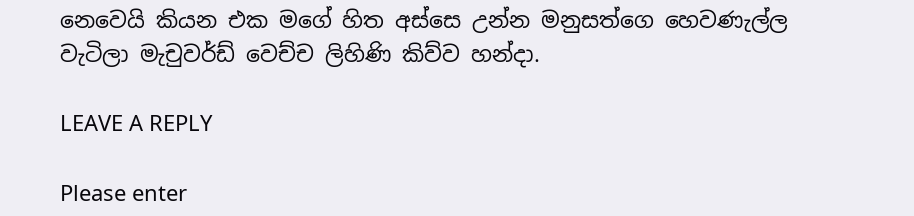නෙවෙයි කියන එක මගේ හිත අස්සෙ උන්න මනුසත්ගෙ හෙවණැල්ල වැටිලා මැචුවර්ඩ් වෙච්ච ලිහිණි කිව්ව හන්දා.

LEAVE A REPLY

Please enter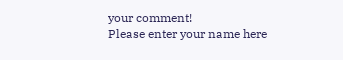your comment!
Please enter your name here